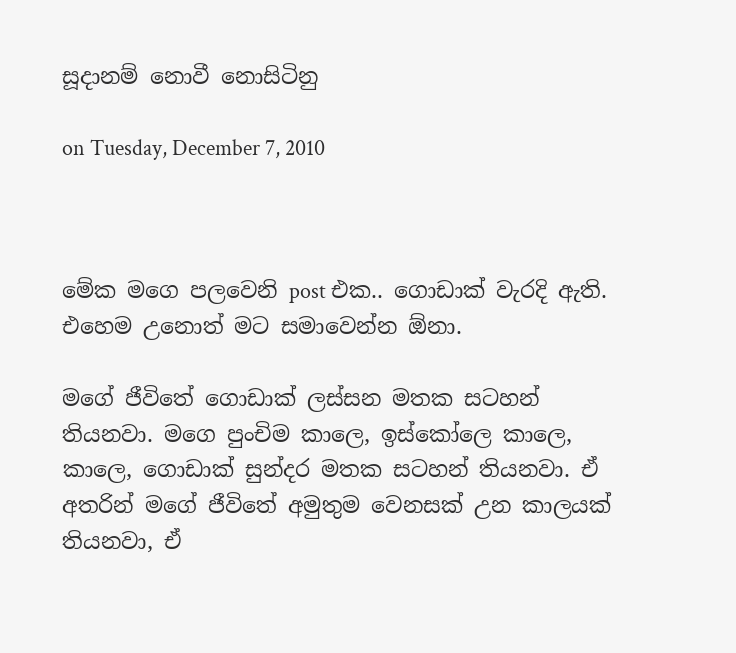සූදානම් නොවී නොසිටිනු

on Tuesday, December 7, 2010



මේක මගෙ පලවෙනි post එක.. ගොඩාක් වැරදි ඇති. එහෙම උනොත් මට සමාවෙන්න ඕනා.

මගේ ජීවිතේ ගොඩාක් ලස්සන මතක සටහන් තියනවා. මගෙ පුංචිම කාලෙ, ඉස්කෝලෙ කාලෙ, කාලෙ, ගොඩාක් සුන්දර මතක සටහන් තියනවා. ඒ අතරින් මගේ ජීවිතේ අමුතුම වෙනසක් උන කාලයක් තියනවා, ඒ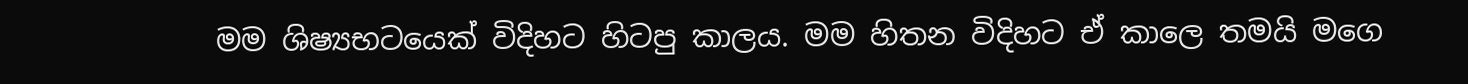මම ශිෂ්‍යභටයෙක් විදිහට හිටපු කාලය. මම හිතන විදිහට ඒ කාලෙ තමයි මගෙ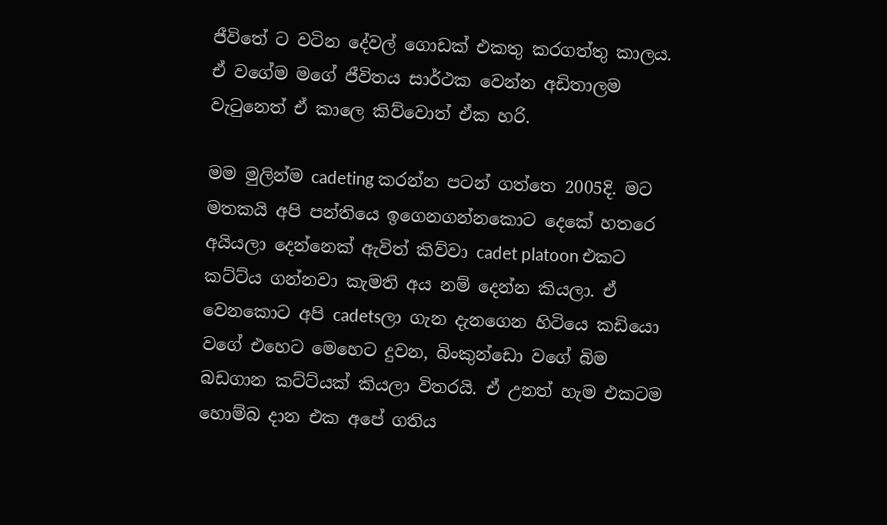ජීවිතේ ට වටින දේවල් ගොඩක් එකතු කරගත්තු කාලය. ඒ වගේම මගේ ජීවිතය සාර්ථක වෙන්න අඩිතාලම වැටුනෙත් ඒ කාලෙ කිව්වොත් ඒක හරි.

මම මුලින්ම cadeting කරන්න පටන් ගත්තෙ 2005දි. මට මතකයි අපි පන්තියෙ ඉගෙනගන්නකොට දෙකේ හතරෙ අයියලා දෙන්නෙක් ඇවිත් කිව්වා cadet platoon එකට කට්ට්ය ගන්නවා කැමති අය නම් දෙන්න කියලා. ඒ වෙනකොට අපි cadetsලා ගැන දැනගෙන හිටියෙ කඩියො වගේ එහෙට මෙහෙට දුවන, බිංකුන්ඩො වගේ බිම බඩගාන කට්ට්යක් කියලා විතරයි. ඒ උනත් හැම එකටම හොම්බ දාන එක අපේ ගතිය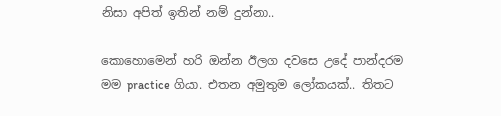නිසා අපිත් ඉතින් නම් දුන්නා..

කොහොමෙන් හරි ඔන්න ඊලග දවසෙ උදේ පාන්දරම මම practice ගියා. එතන අමුතුම ලෝකයක්.. තිතට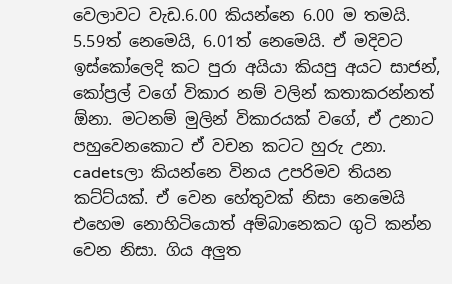වෙලාවට වැඩ.6.00 කියන්නෙ 6.00 ම තමයි. 5.59ත් නෙමෙයි, 6.01ත් නෙමෙයි. ඒ මදිවට ඉස්කෝලෙදි කට පුරා අයියා කියපු අයට සාජන්, කෝප්‍රල් වගේ විකාර නම් වලින් කතාකරන්නත් ඕනා. මටනම් මුලින් විකාරයක් වගේ, ඒ උනාට පහුවෙනකොට ඒ වචන කටට හුරු උනා. cadetsලා කියන්නෙ විනය උපරිමව තියන කට්ට්යක්. ඒ වෙන හේතුවක් නිසා නෙමෙයි එහෙම නොහිටියොත් අම්බානෙකට ගුටි කන්න වෙන නිසා. ගිය අලුත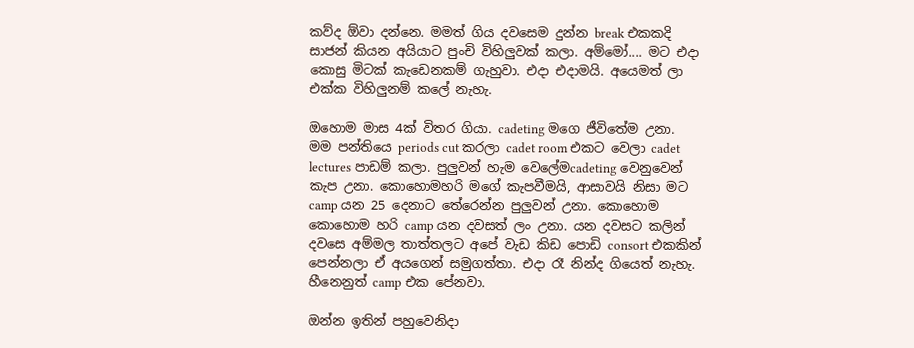කව්ද ඕවා දන්නෙ. මමත් ගිය දවසෙම දුන්න break එකකදි සාජන් කියන අයියාට පුංචි විහිලුවක් කලා. අම්මෝ.... මට එදා කොසු මිටක් කැඩෙනකම් ගැහුවා. එදා එදාමයි. අයෙමත් ලා එක්ක විහිලුනම් කලේ නැහැ.

ඔහොම මාස 4ක් විතර ගියා. cadeting මගෙ ජීවිතේම උනා. මම පන්තියෙ periods cut කරලා cadet room එකට වෙලා cadet lectures පාඩම් කලා. පුලුවන් හැම වෙලේමcadeting වෙනුවෙන් කැප උනා. කොහොමහරි මගේ කැපවීමයි, ආසාවයි නිසා මට camp යන 25 දෙනාට තේරෙන්න පුලුවන් උනා. කොහොම කොහොම හරි camp යන දවසත් ලං උනා. යන දවසට කලින් දවසෙ අම්මල තාත්තලට අපේ වැඩ කිඩ පොඩි consort එකකින් පෙන්නලා ඒ අයගෙන් සමුගත්තා. එදා රෑ නින්ද ගියෙත් නැහැ. හීනෙනුත් camp එක පේනවා.

ඔන්න ඉතින් පහුවෙනිදා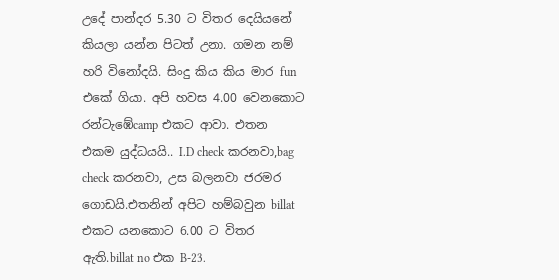උදේ පාන්දර 5.30 ට විතර දෙයියනේ කියලා යන්න පිටත් උනා. ගමන නම් හරි විනෝදයි. සිංදු කිය කිය මාර fun එකේ ගියා. අපි හවස 4.00 වෙනකොට රන්ටැඹේcamp එකට ආවා. එතන එකම යුද්ධයයි.. I.D check කරනවා,bag check කරනවා, උස බලනවා ජරමර ගොඩයි.එතනින් අපිට හම්බවුන billat එකට යනකොට 6.00 ට විතර ඇති.billat no එක B-23.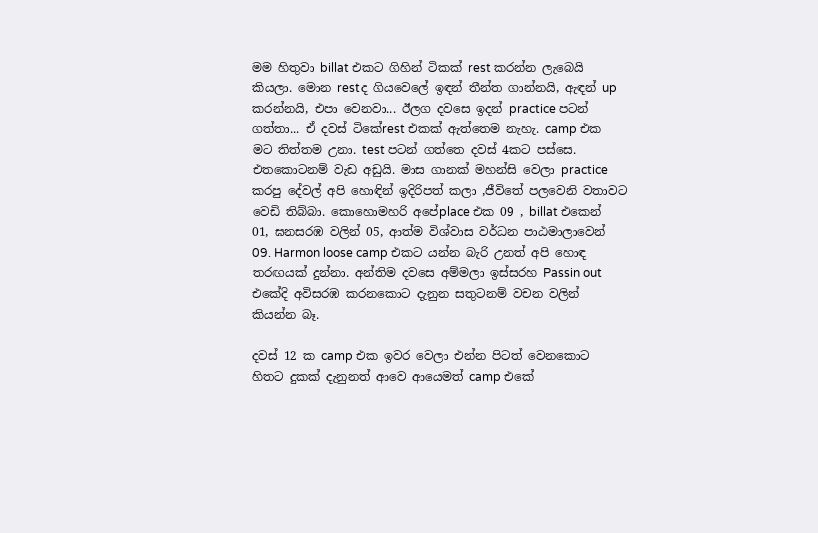මම හිතුවා billat එකට ගිහින් ටිකක් rest කරන්න ලැබෙයි කියලා. මොන restද ගියවෙලේ ඉඳන් තීන්ත ගාන්නයි, ඇඳන් up කරන්නයි, එපා වෙනවා... ඊලග දවසෙ ඉදන් practice පටන් ගත්තා... ඒ දවස් ටිකේrest එකක් ඇත්තෙම නැහැ. camp එක මට තිත්තම උනා. test පටන් ගත්තෙ දවස් 4කට පස්සෙ. එතකොටනම් වැඩ අඩුයි. මාස ගානක් මහන්සි වෙලා practice කරපු දේවල් අපි හොඳින් ඉදිරිපත් කලා ,ජීවිතේ පලවෙනි වතාවට වෙඩි තිබ්බා. කොහොමහරි අපේplace එක 09 , billat එකෙන් 01, ඝනසරඹ වලින් 05, ආත්ම විශ්වාස වර්ධන පාඨමාලාවෙන් 09. Harmon loose camp එකට යන්න බැරි උනත් අපි හොඳ තරඟයක් දුන්නා. අන්තිම දවසෙ අම්මලා ඉස්සරහ Passin out එකේදි අවිසරඹ කරනකොට දැනුන සතුටනම් වචන වලින් කියන්න බෑ.

දවස් 12 ක camp එක ඉවර වෙලා එන්න පිටත් වෙනකොට හිතට දුකක් දැනුනත් ආවෙ ආයෙමත් camp එකේ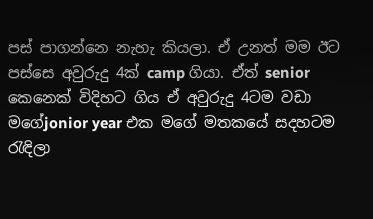පස් පාගන්නෙ නැහැ කියලා. ඒ උනත් මම ඊට පස්සෙ අවුරුදු 4ක් camp ගියා. ඒත් senior කෙනෙක් විදිහට ගිය ඒ අවුරුදු 4ටම වඩා මගේjonior year එක මගේ මතකයේ සදහටම රැඳිලා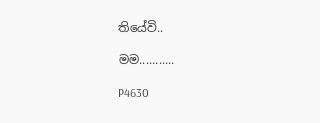තියේවි..

මම...........

P4630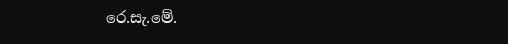රෙ.සැ.මේ.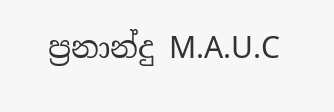ප්‍රනාන්දු M.A.U.C